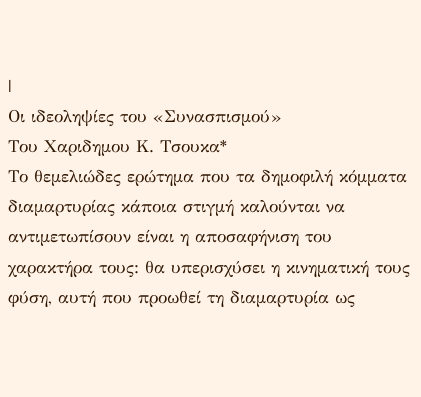|
Οι ιδεοληψίες του «Συνασπισμού»
Του Χαριδημου Κ. Τσουκα*
Το θεμελιώδες ερώτημα που τα δημοφιλή κόμματα διαμαρτυρίας κάποια στιγμή καλούνται να αντιμετωπίσουν είναι η αποσαφήνιση του χαρακτήρα τους: θα υπερισχύσει η κινηματική τους φύση, αυτή που προωθεί τη διαμαρτυρία ως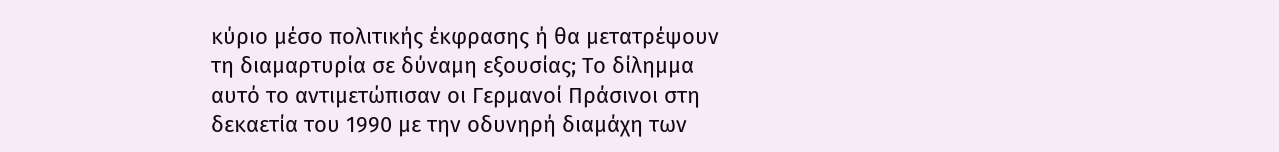κύριο μέσο πολιτικής έκφρασης ή θα μετατρέψουν τη διαμαρτυρία σε δύναμη εξουσίας; Το δίλημμα αυτό το αντιμετώπισαν οι Γερμανοί Πράσινοι στη δεκαετία του 1990 με την οδυνηρή διαμάχη των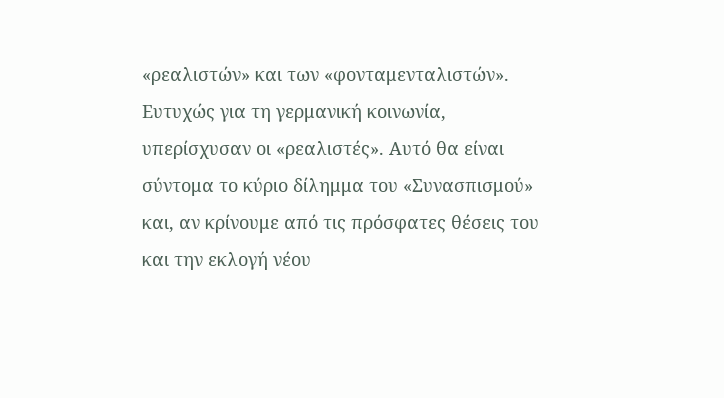«ρεαλιστών» και των «φονταμενταλιστών». Ευτυχώς για τη γερμανική κοινωνία, υπερίσχυσαν οι «ρεαλιστές». Αυτό θα είναι σύντομα το κύριο δίλημμα του «Συνασπισμού» και, αν κρίνουμε από τις πρόσφατες θέσεις του και την εκλογή νέου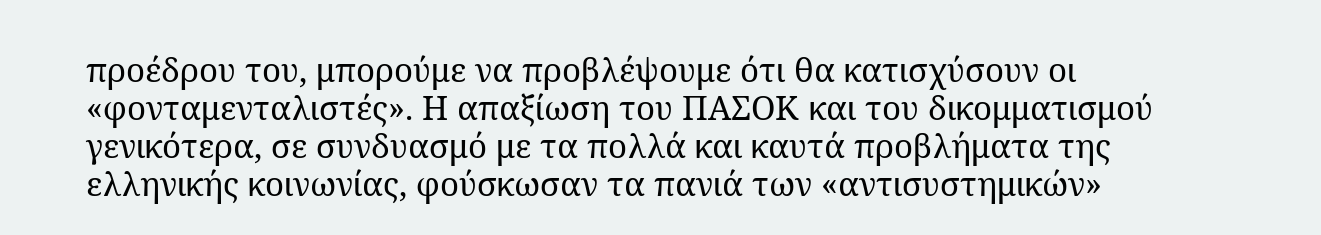προέδρου του, μπορούμε να προβλέψουμε ότι θα κατισχύσουν οι «φονταμενταλιστές». Η απαξίωση του ΠΑΣΟΚ και του δικομματισμού γενικότερα, σε συνδυασμό με τα πολλά και καυτά προβλήματα της ελληνικής κοινωνίας, φούσκωσαν τα πανιά των «αντισυστημικών»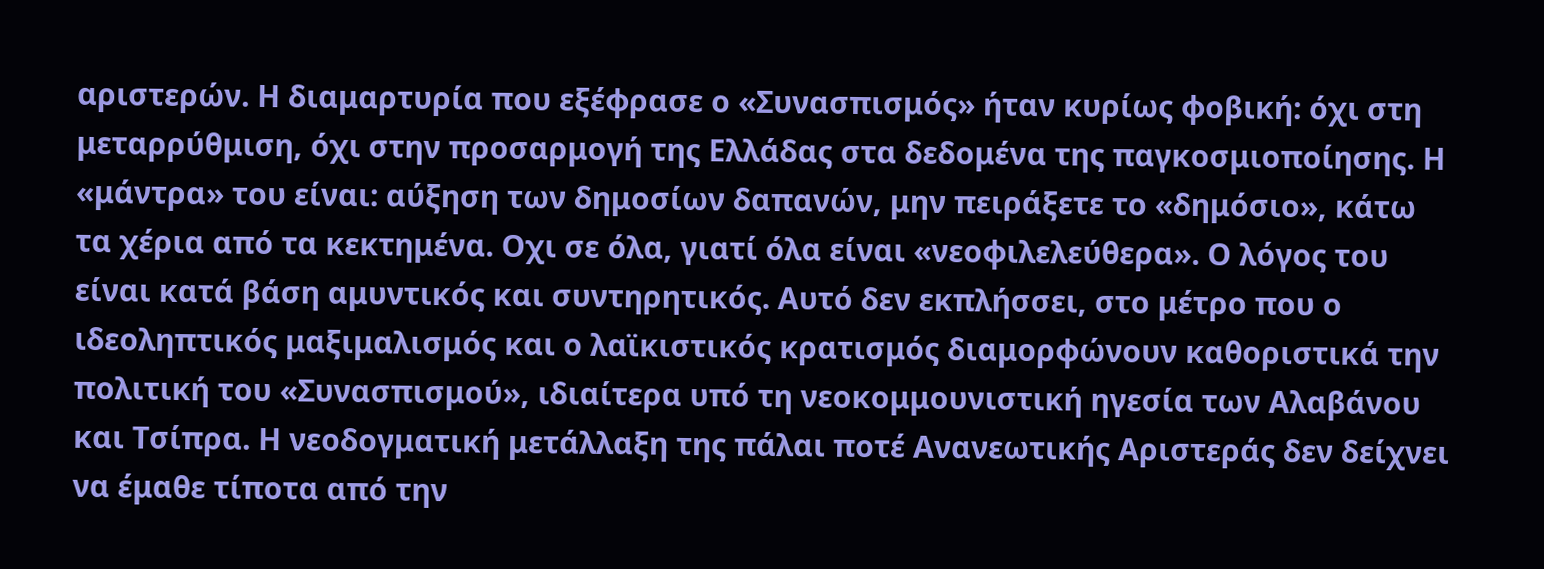αριστερών. Η διαμαρτυρία που εξέφρασε ο «Συνασπισμός» ήταν κυρίως φοβική: όχι στη μεταρρύθμιση, όχι στην προσαρμογή της Ελλάδας στα δεδομένα της παγκοσμιοποίησης. Η «μάντρα» του είναι: αύξηση των δημοσίων δαπανών, μην πειράξετε το «δημόσιο», κάτω τα χέρια από τα κεκτημένα. Οχι σε όλα, γιατί όλα είναι «νεοφιλελεύθερα». Ο λόγος του είναι κατά βάση αμυντικός και συντηρητικός. Αυτό δεν εκπλήσσει, στο μέτρο που ο ιδεοληπτικός μαξιμαλισμός και ο λαϊκιστικός κρατισμός διαμορφώνουν καθοριστικά την πολιτική του «Συνασπισμού», ιδιαίτερα υπό τη νεοκομμουνιστική ηγεσία των Αλαβάνου και Τσίπρα. Η νεοδογματική μετάλλαξη της πάλαι ποτέ Ανανεωτικής Αριστεράς δεν δείχνει να έμαθε τίποτα από την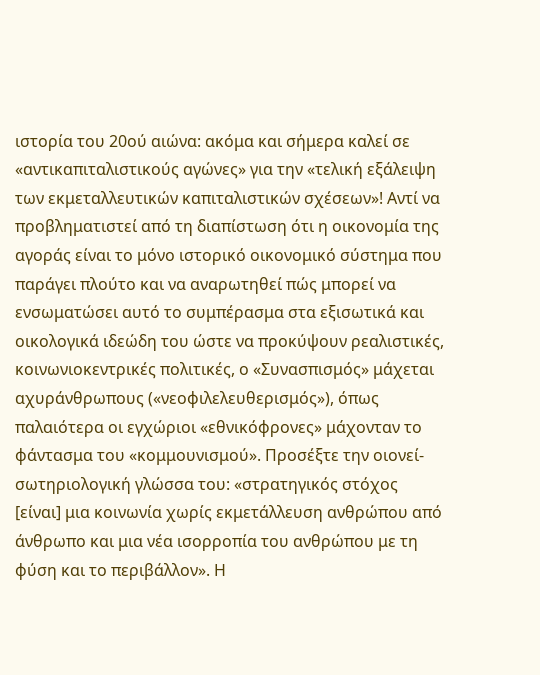ιστορία του 20ού αιώνα: ακόμα και σήμερα καλεί σε «αντικαπιταλιστικούς αγώνες» για την «τελική εξάλειψη των εκμεταλλευτικών καπιταλιστικών σχέσεων»! Αντί να προβληματιστεί από τη διαπίστωση ότι η οικονομία της αγοράς είναι το μόνο ιστορικό οικονομικό σύστημα που παράγει πλούτο και να αναρωτηθεί πώς μπορεί να ενσωματώσει αυτό το συμπέρασμα στα εξισωτικά και οικολογικά ιδεώδη του ώστε να προκύψουν ρεαλιστικές, κοινωνιοκεντρικές πολιτικές, ο «Συνασπισμός» μάχεται αχυράνθρωπους («νεοφιλελευθερισμός»), όπως παλαιότερα οι εγχώριοι «εθνικόφρονες» μάχονταν το φάντασμα του «κομμουνισμού». Προσέξτε την οιονεί-σωτηριολογική γλώσσα του: «στρατηγικός στόχος [είναι] μια κοινωνία χωρίς εκμετάλλευση ανθρώπου από άνθρωπο και μια νέα ισορροπία του ανθρώπου με τη φύση και το περιβάλλον». Η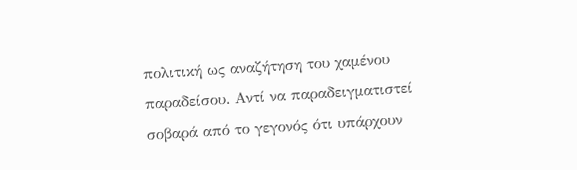πολιτική ως αναζήτηση του χαμένου παραδείσου. Αντί να παραδειγματιστεί σοβαρά από το γεγονός ότι υπάρχουν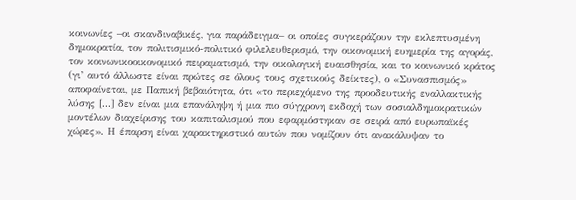κοινωνίες –οι σκανδιναβικές, για παράδειγμα– οι οποίες συγκεράζουν την εκλεπτυσμένη δημοκρατία, τον πολιτισμικό-πολιτικό φιλελευθερισμό, την οικονομική ευημερία της αγοράς, τον κοινωνικοοικονομικό πειραματισμό, την οικολογική ευαισθησία, και το κοινωνικό κράτος (γι’ αυτό άλλωστε είναι πρώτες σε όλους τους σχετικούς δείκτες), ο «Συνασπισμός» αποφαίνεται, με Παπική βεβαιότητα, ότι «το περιεχόμενο της προοδευτικής εναλλακτικής λύσης [...] δεν είναι μια επανάληψη ή μια πιο σύγχρονη εκδοχή των σοσιαλδημοκρατικών μοντέλων διαχείρισης του καπιταλισμού που εφαρμόστηκαν σε σειρά από ευρωπαϊκές χώρες». Η έπαρση είναι χαρακτηριστικό αυτών που νομίζουν ότι ανακάλυψαν το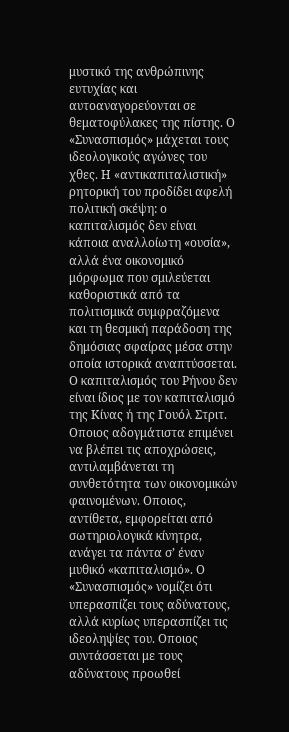μυστικό της ανθρώπινης ευτυχίας και αυτοαναγορεύονται σε θεματοφύλακες της πίστης. Ο «Συνασπισμός» μάχεται τους ιδεολογικούς αγώνες του χθες. Η «αντικαπιταλιστική» ρητορική του προδίδει αφελή πολιτική σκέψη: ο καπιταλισμός δεν είναι κάποια αναλλοίωτη «ουσία», αλλά ένα οικονομικό μόρφωμα που σμιλεύεται καθοριστικά από τα πολιτισμικά συμφραζόμενα και τη θεσμική παράδοση της δημόσιας σφαίρας μέσα στην οποία ιστορικά αναπτύσσεται. Ο καπιταλισμός του Ρήνου δεν είναι ίδιος με τον καπιταλισμό της Κίνας ή της Γουόλ Στριτ. Οποιος αδογμάτιστα επιμένει να βλέπει τις αποχρώσεις, αντιλαμβάνεται τη συνθετότητα των οικονομικών φαινομένων. Οποιος, αντίθετα, εμφορείται από σωτηριολογικά κίνητρα, ανάγει τα πάντα σ’ έναν μυθικό «καπιταλισμό». Ο «Συνασπισμός» νομίζει ότι υπερασπίζει τους αδύνατους, αλλά κυρίως υπερασπίζει τις ιδεοληψίες του. Οποιος συντάσσεται με τους αδύνατους προωθεί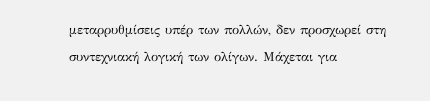μεταρρυθμίσεις υπέρ των πολλών, δεν προσχωρεί στη συντεχνιακή λογική των ολίγων. Μάχεται για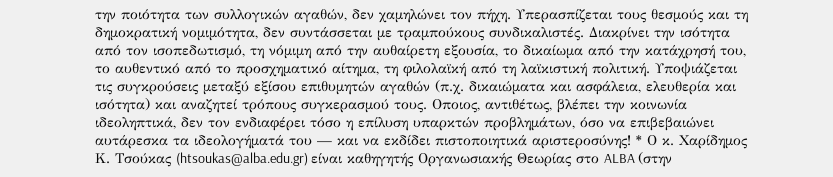την ποιότητα των συλλογικών αγαθών, δεν χαμηλώνει τον πήχη. Υπερασπίζεται τους θεσμούς και τη δημοκρατική νομιμότητα, δεν συντάσσεται με τραμπούκους συνδικαλιστές. Διακρίνει την ισότητα από τον ισοπεδωτισμό, τη νόμιμη από την αυθαίρετη εξουσία, το δικαίωμα από την κατάχρησή του, το αυθεντικό από το προσχηματικό αίτημα, τη φιλολαϊκή από τη λαϊκιστική πολιτική. Υποψιάζεται τις συγκρούσεις μεταξύ εξίσου επιθυμητών αγαθών (π.χ. δικαιώματα και ασφάλεια, ελευθερία και ισότητα) και αναζητεί τρόπους συγκερασμού τους. Οποιος, αντιθέτως, βλέπει την κοινωνία ιδεοληπτικά, δεν τον ενδιαφέρει τόσο η επίλυση υπαρκτών προβλημάτων, όσο να επιβεβαιώνει αυτάρεσκα τα ιδεολογήματά του — και να εκδίδει πιστοποιητικά αριστεροσύνης! * Ο κ. Χαρίδημος Κ. Τσούκας (htsoukas@alba.edu.gr) είναι καθηγητής Οργανωσιακής Θεωρίας στο ALBA (στην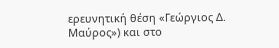ερευνητική θέση «Γεώργιος Δ. Μαύρος») και στο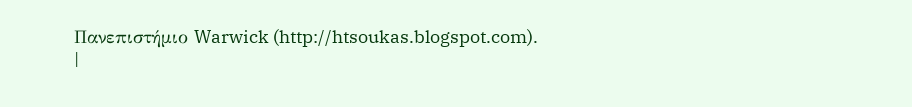Πανεπιστήμιο Warwick (http://htsoukas.blogspot.com).
|